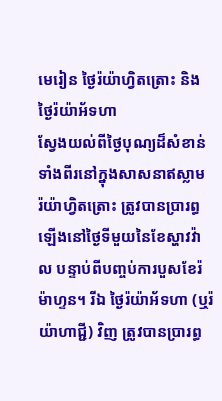មេរៀន ថ្ងៃរ៉យ៉ាហ្វិតត្រោះ និង ថ្ងៃរ៉យ៉ាអ័ទហា
ស្វែងយល់ពីថ្ងៃបុណ្យដ៏សំខាន់ទាំងពីរនៅក្នុងសាសនាឥស្លាម
រ៉យ៉ាហ្វិតត្រោះ ត្រូវបានប្រារព្ធឡើងនៅថ្ងៃទីមួយនៃខែស្ហាវវ៉ាល បន្ទាប់ពីបញ្ចប់ការបួសខែរ៉ម៉ាហ្ទន។ រីឯ ថ្ងៃរ៉យ៉ាអ័ទហា (ឬរ៉យ៉ាហាជ្ជី) វិញ ត្រូវបានប្រារព្ធ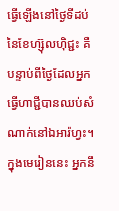ធ្វើឡើងនៅថ្ងៃទីដប់នៃខែហ្ស៊ុលហ៊ិជ្ជះ គឺបន្ទាប់ពីថ្ងៃដែលអ្នកធ្វើហាជ្ជីបានឈប់សំណាក់នៅឯអារ៉ហ្វះ។ ក្នុងមេរៀននេះ អ្នកនឹ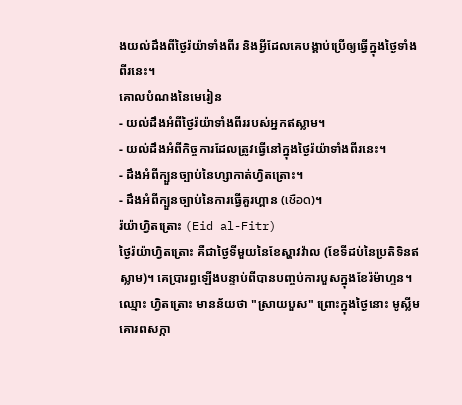ងយល់ដឹងពីថ្ងៃរ៉យ៉ាទាំងពីរ និងអ្វីដែលគេបង្គាប់ប្រើឲ្យធ្វើក្នុងថ្ងៃទាំងពីរនេះ។
គោលបំណងនៃមេរៀន
- យល់ដឹងអំពីថ្ងៃរ៉យ៉ាទាំងពីររបស់អ្នកឥស្លាម។
- យល់ដឹងអំពីកិច្ចការដែលត្រូវធ្វើនៅក្នុងថ្ងៃរ៉យ៉ាទាំងពីរនេះ។
- ដឹងអំពីក្បួនច្បាប់នៃហ្សាកាត់ហ្វិតត្រោះ។
- ដឹងអំពីក្បួនច្បាប់នៃការធ្វើគួរហ្ពាន (เชือด)។
រ៉យ៉ាហ្វិតត្រោះ (Eid al-Fitr)
ថ្ងៃរ៉យ៉ាហ្វិតត្រោះ គឺជាថ្ងៃទីមួយនៃខែស្ហាវវ៉ាល (ខែទីដប់នៃប្រតិទិនឥស្លាម)។ គេប្រារព្ធឡើងបន្ទាប់ពីបានបញ្ចប់ការបួសក្នុងខែរ៉ម៉ាហ្ទន។ ឈ្មោះ ហ្វិតត្រោះ មានន័យថា "ស្រាយបួស" ព្រោះក្នុងថ្ងៃនោះ មូស្លីមគោរពសក្កា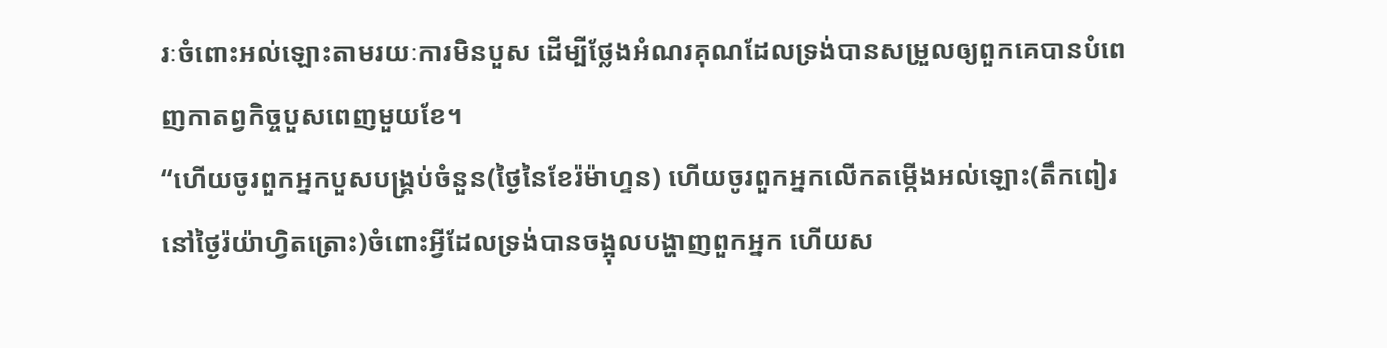រៈចំពោះអល់ឡោះតាមរយៈការមិនបួស ដើម្បីថ្លែងអំណរគុណដែលទ្រង់បានសម្រួលឲ្យពួកគេបានបំពេញកាតព្វកិច្ចបួសពេញមួយខែ។
“ហើយចូរពួកអ្នកបួសបង្គ្រប់ចំនួន(ថ្ងៃនៃខែរ៉ម៉ាហ្ទន) ហើយចូរពួកអ្នកលើកតម្កើងអល់ឡោះ(តឹកពៀរនៅថ្ងៃរ៉យ៉ាហ្វិតត្រោះ)ចំពោះអ្វីដែលទ្រង់បានចង្អុលបង្ហាញពួកអ្នក ហើយស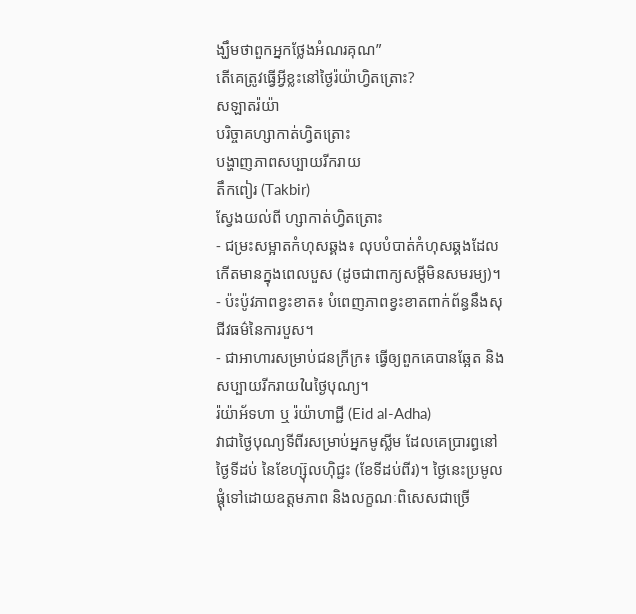ង្ឃឹមថាពួកអ្នកថ្លែងអំណរគុណ”
តើគេត្រូវធ្វើអ្វីខ្លះនៅថ្ងៃរ៉យ៉ាហ្វិតត្រោះ?
សឡាតរ៉យ៉ា
បរិច្ចាគហ្សាកាត់ហ្វិតត្រោះ
បង្ហាញភាពសប្បាយរីករាយ
តឹកពៀរ (Takbir)
ស្វែងយល់ពី ហ្សាកាត់ហ្វិតត្រោះ
- ជម្រះសម្អាតកំហុសឆ្គង៖ លុបបំបាត់កំហុសឆ្គងដែលកើតមានក្នុងពេលបួស (ដូចជាពាក្យសម្តីមិនសមរម្យ)។
- ប៉ះប៉ូវភាពខ្វះខាត៖ បំពេញភាពខ្វះខាតពាក់ព័ន្ធនឹងសុជីវធម៌នៃការបួស។
- ជាអាហារសម្រាប់ជនក្រីក្រ៖ ធ្វើឲ្យពួកគេបានឆ្អែត និងសប្បាយរីករាយในថ្ងៃបុណ្យ។
រ៉យ៉ាអ័ទហា ឬ រ៉យ៉ាហាជ្ជី (Eid al-Adha)
វាជាថ្ងៃបុណ្យទីពីរសម្រាប់អ្នកមូស្លីម ដែលគេប្រារព្ធនៅថ្ងៃទីដប់ នៃខែហ្ស៊ុលហ៊ិជ្ជះ (ខែទីដប់ពីរ)។ ថ្ងៃនេះប្រមូលផ្តុំទៅដោយឧត្តមភាព និងលក្ខណៈពិសេសជាច្រើ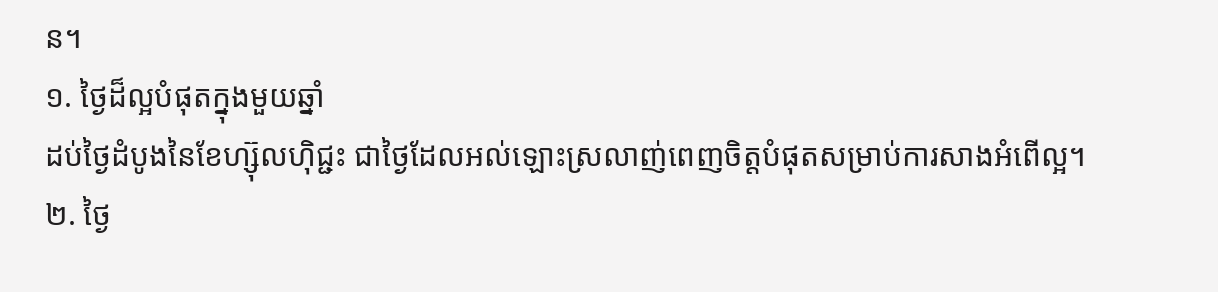ន។
១. ថ្ងៃដ៏ល្អបំផុតក្នុងមួយឆ្នាំ
ដប់ថ្ងៃដំបូងនៃខែហ្ស៊ុលហ៊ិជ្ជះ ជាថ្ងៃដែលអល់ឡោះស្រលាញ់ពេញចិត្តបំផុតសម្រាប់ការសាងអំពើល្អ។
២. ថ្ងៃ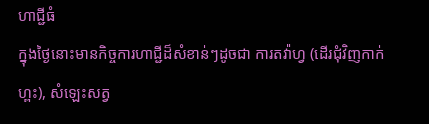ហាជ្ជីធំ
ក្នុងថ្ងៃនោះមានកិច្ចការហាជ្ជីដ៏សំខាន់ៗដូចជា ការតវ៉ាហ្វ (ដើរជុំវិញកាក់ហ្ពះ), សំឡេះសត្វ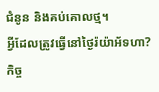ជំនូន និងគប់គោលថ្ម។
អ្វីដែលត្រូវធ្វើនៅថ្ងៃរ៉យ៉ាអ័ទហា?
កិច្ច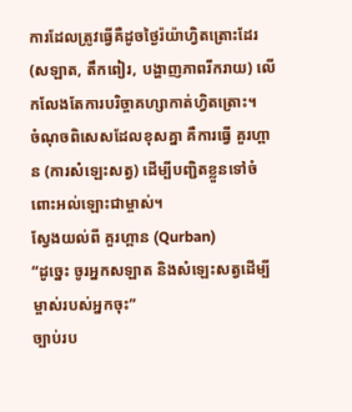ការដែលត្រូវធ្វើគឺដូចថ្ងៃរ៉យ៉ាហ្វិតត្រោះដែរ (សឡាត, តឹកពៀរ, បង្ហាញភាពរីករាយ) លើកលែងតែការបរិច្ចាគហ្សាកាត់ហ្វិតត្រោះ។
ចំណុចពិសេសដែលខុសគ្នា គឺការធ្វើ គួរហ្ពាន (ការសំឡេះសត្វ) ដើម្បីបញ្ជិតខ្លួនទៅចំពោះអល់ឡោះជាម្ចាស់។
ស្វែងយល់ពី គួរហ្ពាន (Qurban)
“ដូចេ្នះ ចូរអ្នកសឡាត និងសំឡេះសត្វដើម្បីម្ចាស់របស់អ្នកចុះ”
ច្បាប់រប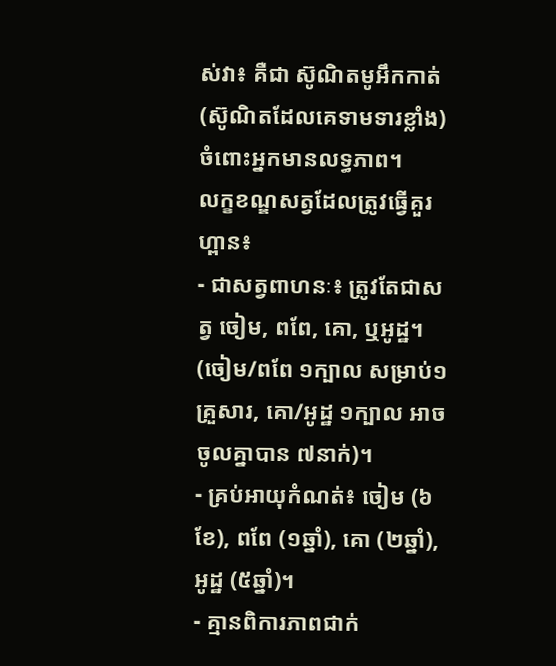ស់វា៖ គឺជា ស៊ូណិតមូអឹកកាត់ (ស៊ូណិតដែលគេទាមទារខ្លាំង) ចំពោះអ្នកមានលទ្ធភាព។
លក្ខខណ្ឌសត្វដែលត្រូវធ្វើគួរហ្ពាន៖
- ជាសត្វពាហនៈ៖ ត្រូវតែជាសត្វ ចៀម, ពពែ, គោ, ឬអូដ្ឋ។ (ចៀម/ពពែ ១ក្បាល សម្រាប់១គ្រួសារ, គោ/អូដ្ឋ ១ក្បាល អាចចូលគ្នាបាន ៧នាក់)។
- គ្រប់អាយុកំណត់៖ ចៀម (៦ខែ), ពពែ (១ឆ្នាំ), គោ (២ឆ្នាំ), អូដ្ឋ (៥ឆ្នាំ)។
- គ្មានពិការភាពជាក់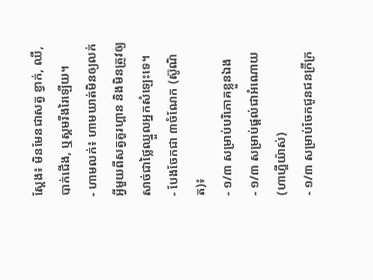ស្តែង៖ មិនមែនជាសត្វ ខ្វាក់, ឈឺ, បាក់ជើង, ឬស្គមរីងរៃឡើយ។
- ហាមលក់៖ ហាមឃាត់មិនឲ្យលក់អ្វីមួយពីសត្វគួរហ្ពាន និងមិនត្រូវឲ្យសាច់ជាថ្លៃឈ្នួលអ្នកសំឡេះទេ។
- បែងចែកជា ៣ចំណែក (ស៊ូណិត)៖
- ១/៣ សម្រាប់បរិភោគខ្លួនឯង
- ១/៣ សម្រាប់ផ្ដល់ជាអំណោយ (ហាហ្ឌីយ៉ាស់)
- ១/៣ សម្រាប់ចែកជូនជនក្រីក្រ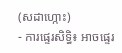(សដាហ្កោះ)
- ការផ្ទេរសិទ្ធិ៖ អាចផ្ទេរ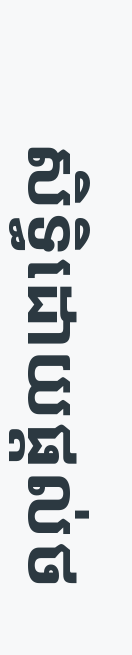សិទ្ធិដោយផ្ដល់ថ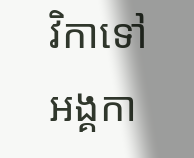វិកាទៅអង្គកា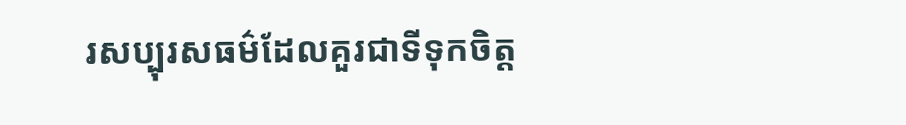រសប្បុរសធម៌ដែលគួរជាទីទុកចិត្ត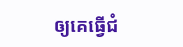ឲ្យគេធ្វើជំ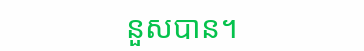នួសបាន។